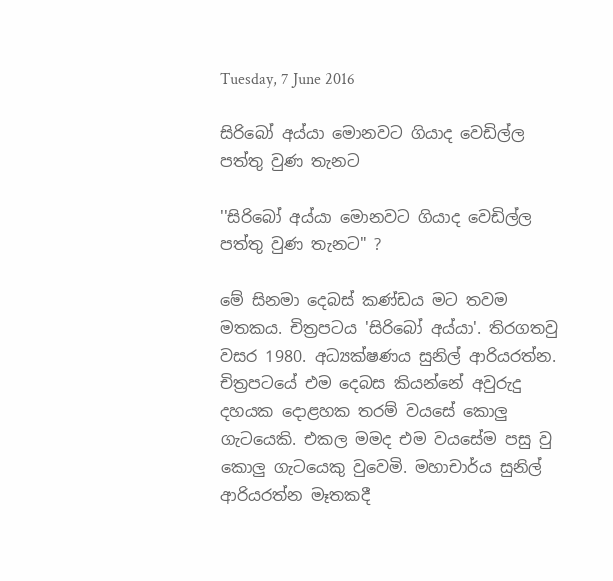Tuesday, 7 June 2016

සිරිබෝ අය්යා මොනවට ගියාද වෙඩිල්ල පත්තු වුණ තැනට

''සිරිබෝ අය්යා මොනවට ගියාද වෙඩිල්ල පත්තු වුණ තැනට" ?

මේ සිනමා දෙබස් කණ්ඩය මට තවම මතකය. චිත්‍රපටය 'සිරිබෝ අය්යා'. තිරගතවු වසර 1980. අධ්‍යක්ෂණය සුනිල් ආරියරත්න. චිත්‍රපටයේ එම දෙබස කියන්නේ අවුරුදු දහයක දොළහක තරම් වයසේ කොලු ගැටයෙකි. එකල මමද එම වයසේම පසු වු කොලු ගැටයෙකු වුවෙමි. මහාචාර්ය සුනිල් ආරියරත්න මෑතකදී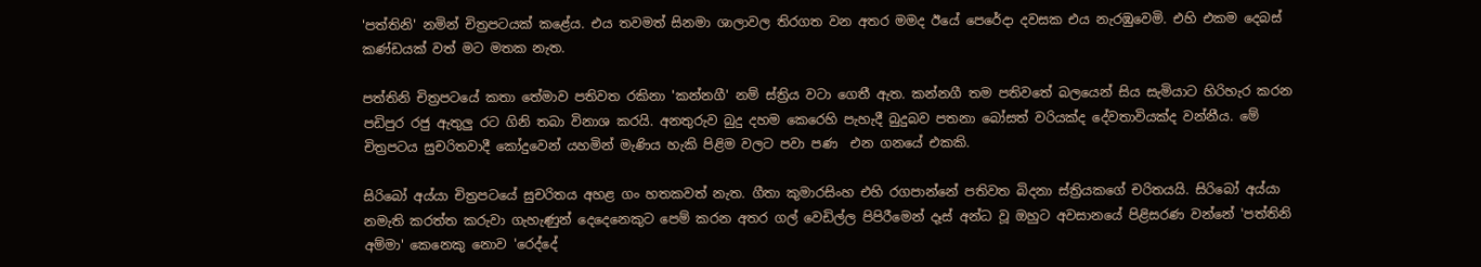'පත්තිනි' නමින් චිත්‍රපටයක් කළේය. එය තවමත් සිනමා ශාලාවල තිරගත වන අතර මමද ඊයේ පෙරේදා දවසක එය නැරඹුවෙමි. එහි එකම දෙබස් කණ්ඩයක් වත් මට මතක නැත.

පත්තිනි චිත්‍රපටයේ කතා තේමාව පතිවත රකිනා 'කන්නගී' නම් ස්ත්‍රිය වටා ගෙතී ඇත. කන්නගී තම පතිවතේ බලයෙන් සිය සැමියාට හිරිහැර කරන පඩිපුර රජු ඇතුලු රට ගිනි තබා විනාශ කරයි. අනතුරුව බුදු දහම කෙරෙහි පැහැදී බුදුබව පතනා බෝසත් වරියක්ද දේවතාවියක්ද වන්නීය. මේ චිත්‍රපටය සුචරිතවාදී කෝදුවෙන් යහමින් මැණිය හැකි පිළිම වලට පවා පණ  එන ගනයේ එකකි.

සිරිබෝ අය්යා චිත්‍රපටයේ සුචරිතය අහළ ගං හතකවත් නැත. ගීතා කුමාරසිංහ එහි රගපාන්නේ පතිවත බිදනා ස්ත්‍රියකගේ චරිතයයි. සිරිබෝ අය්යා නමැති කරත්ත කරුවා ගැහැණුන් දෙදෙනෙකුට පෙම් කරන අතර ගල් වෙඩිල්ල පිපිරීමෙන් දෑස් අන්ධ වූ ඔහුට අවසානයේ පිළිසරණ වන්නේ 'පත්තිනි අම්මා' කෙනෙකු නොව 'රෙද්දේ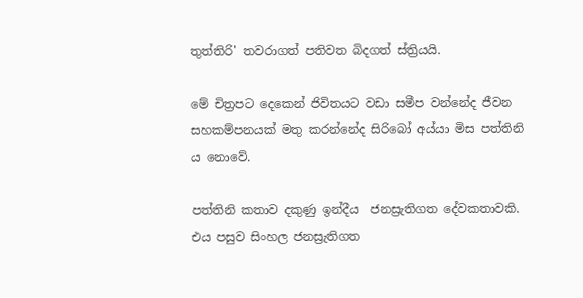තුත්තිරි' තවරාගත් පතිවත බිදගත් ස්ත්‍රියයි.

මේ චිත්‍රපට දෙකෙන් ජිවිතයට වඩා සමීප වන්නේද ජීවන සහකම්පනයක් මතු කරන්නේද සිරිබෝ අය්යා මිස පත්තිනි ය නොවේ.

පත්තිනි කතාව දකුණු ඉන්දීය  ජනස්‍රැතිගත දේවකතාවකි. එය පසුව සිංහල ජනස්‍රැතිගත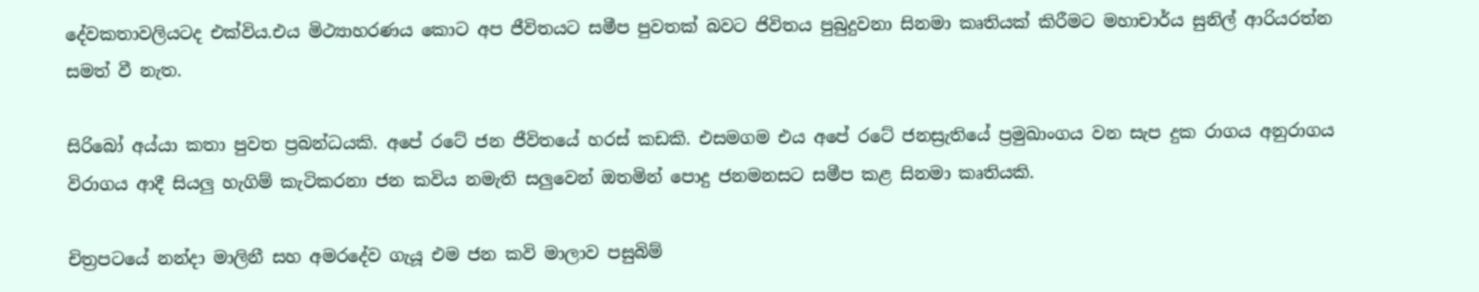දේවකතාවලියටද එක්විය.එය මිථ්‍යාහරණය කොට අප ජීවිතයට සමීප පුවතක් බවට ජිවිතය පුබුදුවනා සිනමා කෘතියක් කිරීමට මහාචාර්ය සුනිල් ආරියරත්න සමත් වී නැත.

සිරිබෝ අය්යා කතා පුවත ප්‍රබන්ධයකි. අපේ රටේ ජන ජීවිතයේ හරස් කඩකි. එසමගම එය අපේ රටේ ජනස්‍රැතියේ ප්‍රමුඛාංගය වන සැප දුක රාගය අනුරාගය විරාගය ආදී සියලු හැගිම් කැටිකරනා ජන කවිය නමැති සලුවෙන් ඔතමින් පොදු ජනමනසට සමීප කළ සිනමා කෘතියකි.

චිත්‍රපටයේ නන්දා මාලිනී සහ අමරදේව ගැයූ එම ජන කවි මාලාව පසුබිම්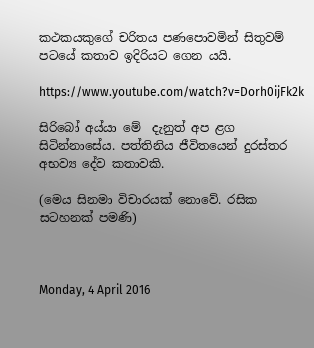කථකයකුගේ චරිතය ප‍‍ණපොවමින් සිතුවම් පටයේ කතාව ඉදිරියට ගෙන යයි.

https://www.youtube.com/watch?v=Dorh0ijFk2k

සිරිබෝ අය්යා මේ  දැනුත් අප ළග සිටින්නාසේය. පත්තිනිය ජීවිතයෙන් දුරස්තර අභව්‍ය දේව කතාවකි.

(මෙය සිනමා විචාරයක් නොවේ. රසික සටහනක් පමණි)



Monday, 4 April 2016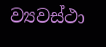ව්‍යවස්ථා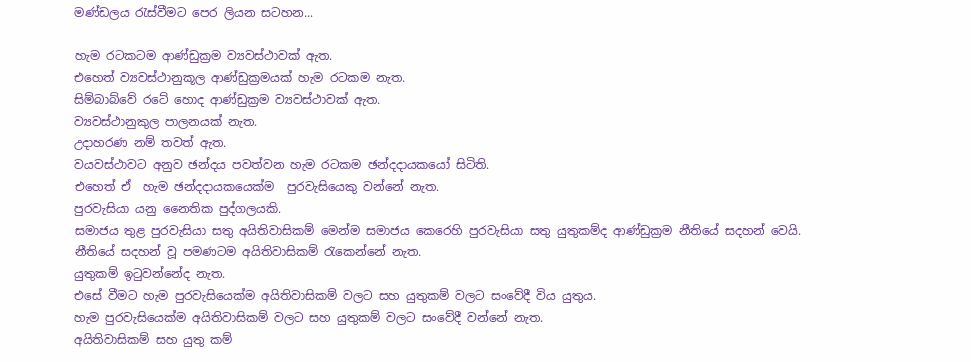මණ්ඩලය රැස්වීමට පෙර ලියන සටහන...

හැම රටකටම ආණ්ඩුක්‍රම ව්‍යවස්ථාවක් ඇත.
එහෙත් ව්‍යවස්ථානුකූල ආණ්ඩුක්‍රමයක් හැම රටකම නැත.
සිම්බාබ්වේ රටේ හොද ආණ්ඩුක්‍රම ව්‍යවස්ථාවක් ඇත.
ව්‍යවස්ථානුකුල පාලනයක් නැත.
උදාහරණ නම් තවත් ඇත.
වයවස්ථාවට අනුව ඡන්දය පවත්වන හැම රටකම ඡන්දදායකයෝ සිටිති.
එහෙත් ඒ  හැම ඡන්දදායකයෙක්ම  පුරවැසියෙකු වන්නේ නැත.
පුරවැසියා යනු නෛතික පුද්ගලයකි.
සමාජය තුළ පුරවැසියා සතු අයිතිවාසිකම් මෙන්ම සමාජය කෙරෙහි පුරවැසියා සතු යුතුකම්ද ආණ්ඩුක්‍රම නීතියේ සදහන් වෙයි.
නීතියේ සදහන් වූ පමණටම අයිතිවාසිකම් රැකෙන්නේ නැත.
යුතුකම් ඉටුවන්නේද නැත.
එසේ වීමට හැම පුරවැසියෙක්ම අයිතිවාසිකම් වලට සහ යුතුකම් වලට සංවේදී විය යුතුය.
හැම පුරවැසියෙක්ම අයිතිවාසිකම් වලට සහ යුතුකම් වලට සංවේදී වන්නේ නැත.
අයිතිවාසිකම් සහ යුතු කම්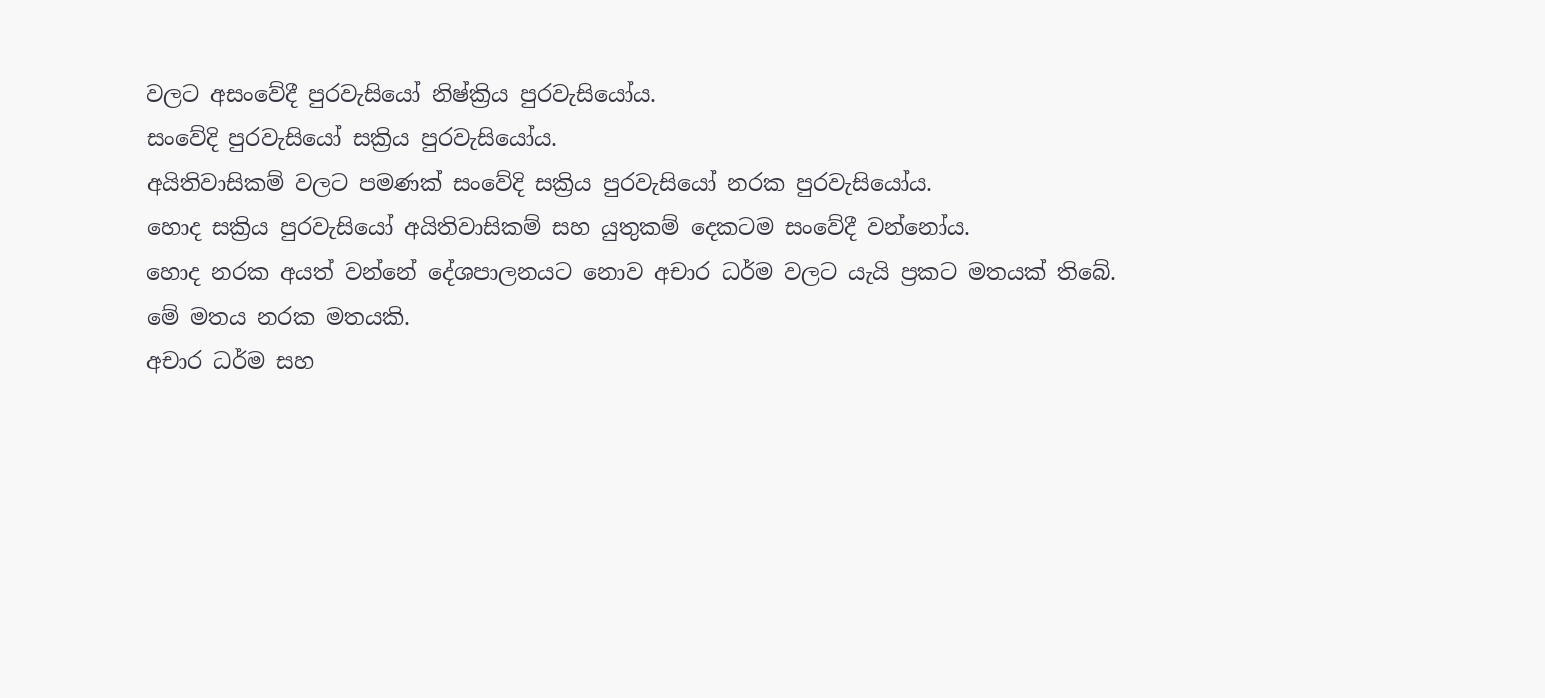වලට අසංවේදී පුරවැසියෝ නිෂ්ක්‍රිය පුරවැසියෝය.
සංවේදි පුරවැසියෝ සක්‍රිය පුරවැසියෝය.
අයිතිවාසිකම් වලට පමණක් සංවේදි සක්‍රිය පුරවැසියෝ නරක පුරවැසියෝය.
හොද සක්‍රිය පුරවැසියෝ අයිතිවාසිකම් සහ යුතුකම් දෙකටම සංවේදී වන්නෝය.
හොද නරක අයත් වන්නේ දේශපාලනයට නොව අචාර ධර්ම වලට යැයි ප්‍රකට මතයක් තිබේ.
මේ මතය නරක මතයකි.
අචාර ධර්ම සහ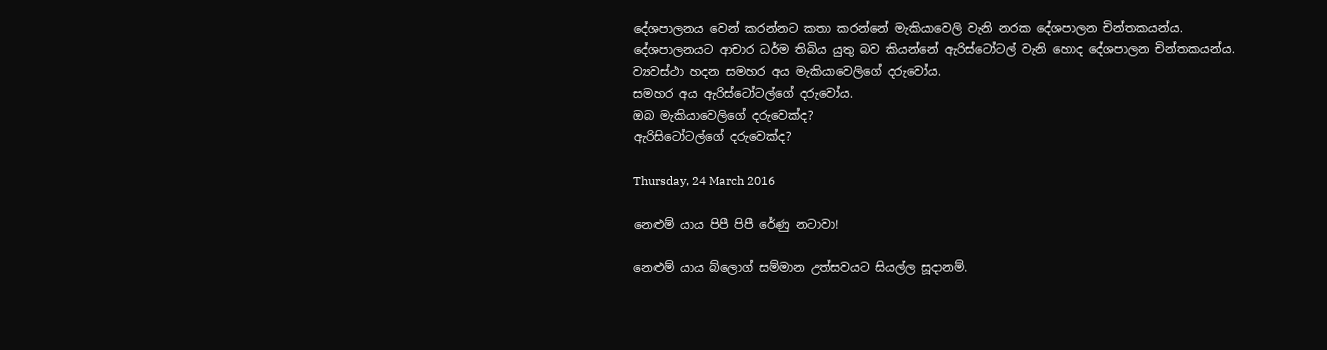දේශපාලනය වෙන් කරන්නට කතා කරන්නේ මැකියාවෙලි වැනි නරක දේශපාලන චින්තකයන්ය.
දේශපාලනයට ආචාර ධර්ම තිබිය යුතු බව කියන්නේ ඇරිස්ටෝටල් වැනි හොද දේශපාලන චින්තකයන්ය.
ව්‍යවස්ථා හදන සමහර අය මැකියාවෙලිගේ දරුවෝය.
සමහර අය ඇරිස්ටෝටල්ගේ දරුවෝය.
ඔබ මැකියාවෙලිගේ දරුවෙක්ද?
ඇරිසිටෝටල්ගේ දරුවෙක්ද?

Thursday, 24 March 2016

නෙළුම් යාය පිපී පිපී රේණු නටාවා!

නෙළුම් යාය බ්ලොග් සම්මාන උත්සවයට සියල්ල සූදානම්.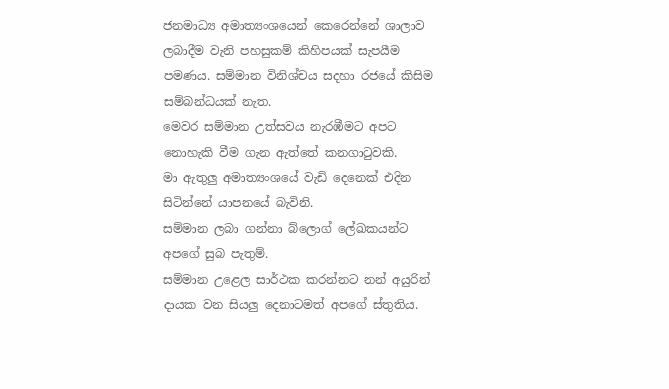ජනමාධ්‍ය අමාත්‍යංශයෙන් කෙරෙන්නේ ශාලාව ලබාදීම වැනි පහසුකම් කිහිපයක් සැපයීම පමණය. සම්මාන විනිශ්චය සදහා රජයේ කිසිම සම්බන්ධයක් නැත.
මෙවර සම්මාන උත්සවය නැර‍‍‍‍‍‍‍‍‍‍‍‍‍‍‍‍‍‍‍‍‍‍‍‍‍‍‍‍‍‍‍‍‍‍‍‍‍‍‍‍‍‍ඹීමට අපට නොහැකි වීම ගැන ඇත්තේ කනගාටුවකි.
මා ඇතුලු අමාත්‍යංශයේ වැඩි දෙනෙක් එදින සිටින්නේ යාපනයේ බැවිනි.
සම්මාන ලබා ගන්නා බ්ලොග් ලේඛකයන්ට අපගේ සුබ පැතුම්.
සම්මාන උළෙල සාර්ථක කරන්නට නන් අයුරින් දායක වන සියලු දෙනාටමත් අපගේ ස්තුතිය.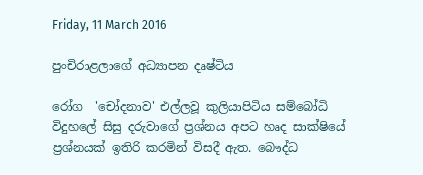Friday, 11 March 2016

පුංචිරාළලාගේ අධ්‍යාපන දෘෂ්ටිය

රෝග  'චෝදනාව' එල්ලවූ කුලියාපිටිය සම්බෝධි විදුහලේ සිසු දරුවාගේ ප්‍රශ්නය අපට හෘද සාක්ෂියේ ප්‍රශ්නයක් ඉතිරි කරමින් විසදී ඇත. බෞද්ධ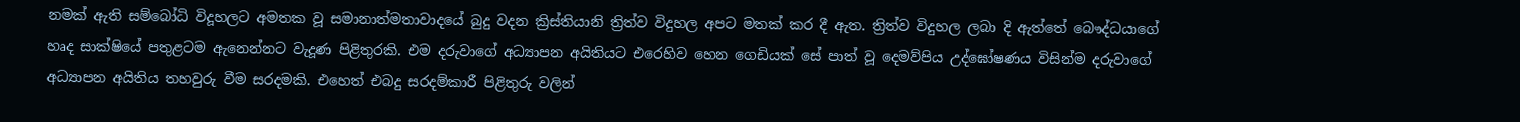නමක් ඇති සම්බෝධි විදූහලට අමතක වූ සමානාත්මතාවාදයේ බුදු වදන ක්‍රිස්තියානි ත්‍රිත්ව විදුහල අපට මතක් කර දී ඇත. ත්‍රිත්ව විදුහල ලබා දි ඇත්තේ බෞද්ධයාගේ හෘද සාක්ෂියේ පතුළටම ඇනෙන්නට වැදූණ පිළිතුරකි. එම දරුවාගේ අධ්‍යාපන අයිතියට එරෙහිව හෙන ගෙඩියක් සේ පාත් වූ දෙමව්පිය උද්ඝෝෂණය විසින්ම දරුවාගේ අධ්‍යාපන අයිතිය තහවුරු වීම සරදමකි. එහෙත් එබදු සරදම්කාරී පිළිතුරු වලින්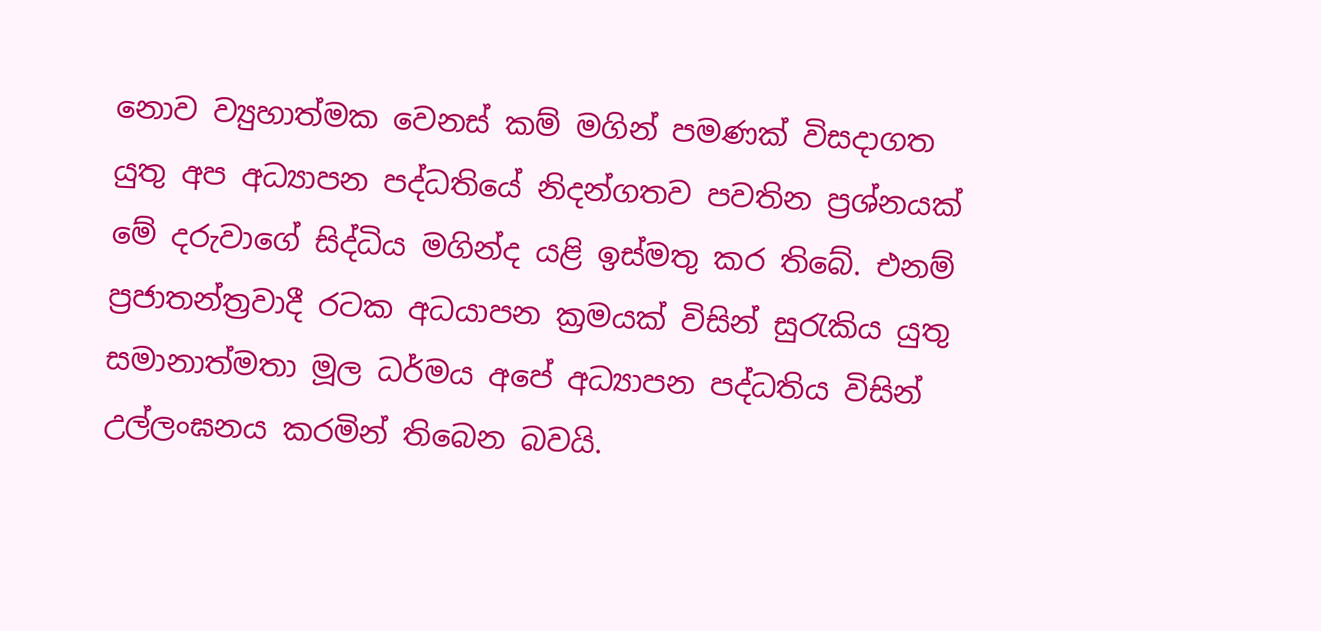නොව ව්‍යුහාත්මක වෙනස් කම් මගින් පමණක් විසදාගත යුතු අප අධ්‍යාපන පද්ධතියේ නිදන්ගතව පවතින ප්‍රශ්නයක් මේ දරුවාගේ සිද්ධිය මගින්ද යළි ඉස්මතු කර තිබේ. එනම් ප්‍රජාතන්ත්‍රවාදී රටක අධයාපන ක්‍රමයක් විසින් සුරැකිය යුතු සමානාත්මතා මූල ධර්මය අපේ අධ්‍යාපන පද්ධතිය විසින් උල්ලංඝනය කරමින් තිබෙන බවයි.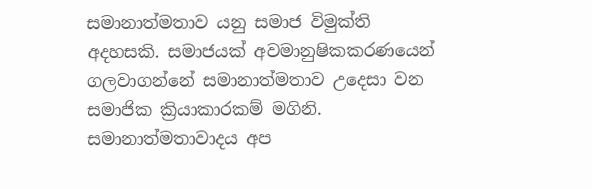සමානාත්මතාව යනු සමාජ විමුක්ති අදහසකි. සමාජයක් අවමානුෂිකකරණයෙන් ගලවාගන්නේ සමානාත්මතාව උදෙසා වන සමාජික ක්‍රියාකාරකම් මගිනි. සමානාත්මතාවාදය අප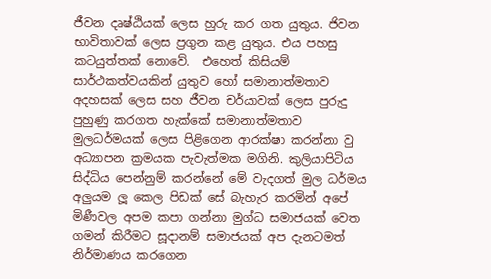ජීවන දෘෂ්ඨියක් ලෙස හුරු කර ගත යුතුය. ජිවන භාවිතාවක් ලෙස ප්‍රගුන කළ යුතුය. එය පහසු කටයුත්තක් නොවේ.  එහෙත් කිසියම් සාර්ථකත්වයකින් යුතුව හෝ සමානාත්මතාව අදහසක් ලෙස සහ ජීවන චර්යාවක් ලෙස පුරුදු පුහුණු කරගත හැක්කේ සමානාත්මතාව මුලධර්මයක් ලෙස පිළිගෙන ආරක්ෂා කරන්නා වු අධ්‍යාපන ක්‍රමයක පැවැත්මක මගිනි. කුලියාපිටිය සිද්ධිය පෙන්නුම් කරන්නේ මේ වැදගත් මුල ධර්මය අලුයම ලූ කෙල පිඩක් සේ බැහැර කරමින් අපේ මිණීවල අපම කපා ගන්නා මුග්ධ සමාජයක් වෙත ගමන් කිරීමට සූදානම් සමාජයක් අප දැනටමත් නිර්මාණය කරගෙන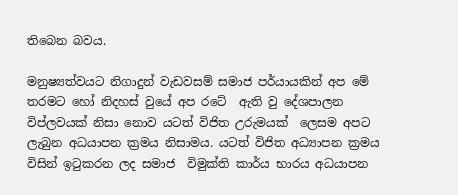තිබෙන බවය.

මනුෂ්‍යත්වයට නිගාදුන් වැඩවසම් සමාජ පර්යායකින් අප මේ තරමට හෝ නිදහස් වුයේ අප රටේ  ඇති වු දේශපාලන විප්ලවයක් නිසා නොව යටත් විජිත උරුමයක්  ලෙසම අපට ලැබුන අධයාපන ක්‍රමය නිසාමය. යටත් විජිත අධ්‍යාපන ක්‍රමය විසින් ඉටුකරන ලද සමාජ  විමුක්ති කාර්ය භාරය අධයාපන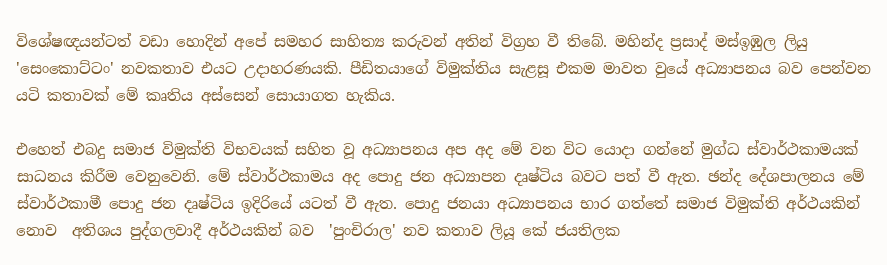විශේෂඥයන්ටත් වඩා හොදින් අපේ සමහර සාහිත්‍ය කරුවන් අතින් විග්‍රහ වී තිබේ. මහින්ද ප්‍රසාද් මස්ඉඹුල ලියු 'සෙංකොට්ටං' නවකතාව එයට උදාහරණයකි. පීඩිතයාගේ විමුක්තිය සැළසූ එකම මාවත වුයේ අධ්‍යාපනය බව පෙන්වන යටි කතාවක් මේ කෘතිය අස්සෙන් සොයාගත හැකිය.

එහෙත් එබදු සමාජ විමුක්ති විභවයක් සහිත වූ අධ්‍යාපනය අප අද මේ වන විට යොදා ගන්නේ මුග්ධ ස්වාර්ථකාමයක් සාධනය කිරීම වෙනුවෙනි. මේ ස්වාර්ථකාමය අද පොදු ජන අධ්‍යාපන දෘෂ්ටිය බවට පත් වී ඇත. ඡන්ද දේශපාලනය මේ ස්වාර්ථකාමී පොදු ජන දෘෂ්ටිය ඉදිරියේ යටත් වී ඇත. පොදු ජනයා අධ්‍යාපනය භාර ගත්තේ සමාජ විමුක්ති අර්ථයකින් නොව  අතිශය පුද්ගලවාදී අර්ථයකින් බව  'පුංචිරාල' නව කතාව ලියූ කේ ජයතිලක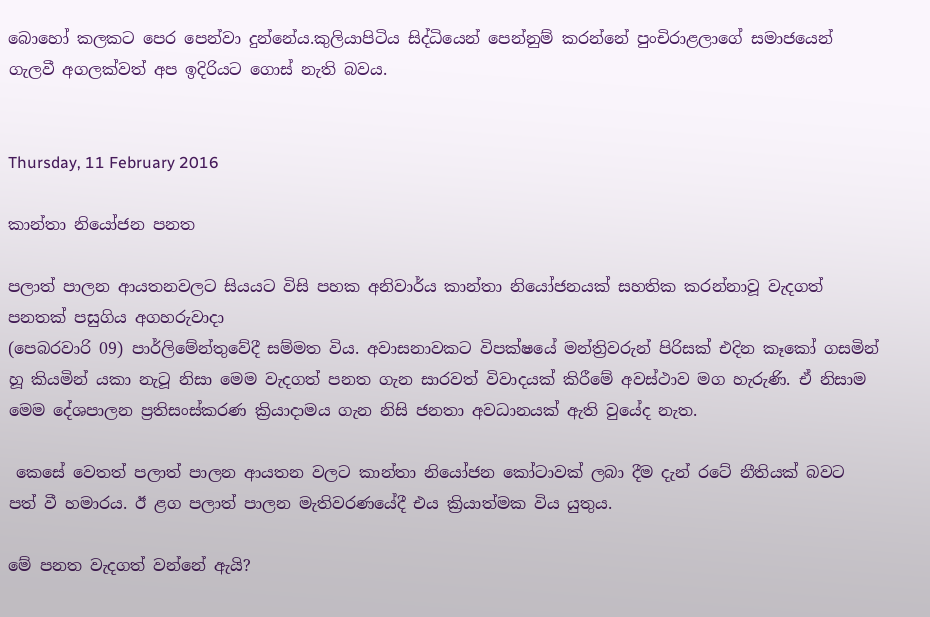බොහෝ කලකට පෙර පෙන්වා දුන්නේය.කුලියාපිටිය සිද්ධියෙන් පෙන්නුම් කරන්නේ පුංචිරාළලාගේ සමාජයෙන් ගැලවී අගලක්වත් අප ඉදිරියට ගොස් නැති බවය.


Thursday, 11 February 2016

කාන්තා නියෝජන පනත

පලාත් පාලන ආයතනවලට සියයට විසි පහක අනිවාර්ය කාන්තා නියෝජනයක් සහතික කරන්නාවූ වැදගත් පනතක් පසුගිය අගහරුවාදා
(පෙබරවාරි 09) පාර්ලිමේන්තුවේදී සම්මත විය. අවාසනාවකට විපක්ෂයේ මන්ත්‍රිවරුන් පිරිසක් එදින කෑකෝ ගසමින් හූ කියමින් යකා නැටූ නිසා මෙම වැදගත් පනත ගැන සාරවත් විවාදයක් කිරීමේ අවස්ථාව මග හැරුණි. ඒ නිසාම  මෙම දේශපාලන ප්‍රතිසංස්කරණ ක්‍රියාදාමය ගැන නිසි ජනතා අවධානයක් ඇති වුයේද නැත.

 කෙසේ වෙතත් පලාත් පාලන ආයතන වලට කාන්තා නියෝජන කෝටාවක් ලබා දීම දැන් රටේ නීතියක් බවට පත් වී හමාරය. ඊ ළග පලාත් පාලන මැතිවර‍‍‍‍‍‍‍‍‍‍‍‍‍‍ණයේදී එය ක්‍රියාත්මක විය යුතුය.

මේ පනත වැදගත් වන්නේ ඇයි?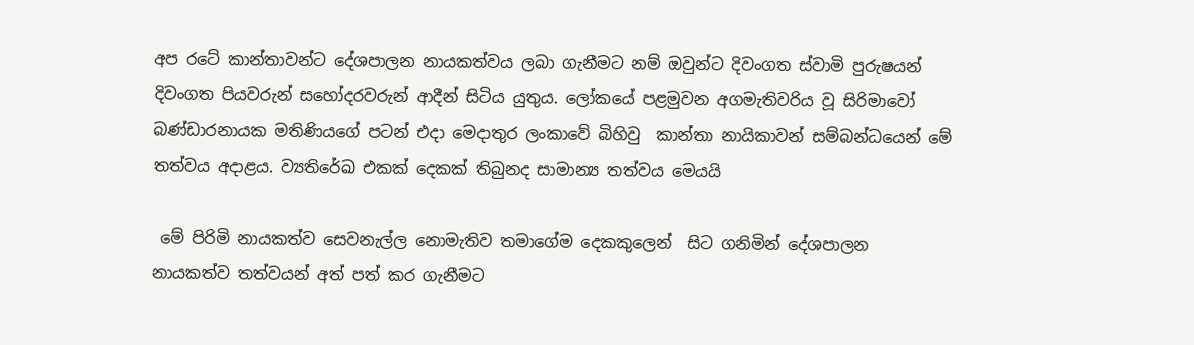අප රටේ කාන්තාවන්ට දේශපාලන නායකත්වය ලබා ගැනීමට නම් ඔවුන්ට දිවංගත ස්වාමි පුරුෂයන් දිවංගත පියවරුන් සහෝදරවරුන් ආදීන් සිටිය යුතුය. ලෝකයේ පළමුවන අගමැතිවරිය වූ සිරිමාවෝ බණ්ඩාරනායක මතිණියගේ පටන් එදා මෙදාතුර ලංකාවේ බිහිවු  කාන්තා නායිකාවන් සම්බන්ධයෙන් මේ තත්වය අදාළය. ව්‍යතිරේඛ එකක් දෙකක් තිබුනද සාමාන්‍ය තත්වය මෙයයි

 මේ පිරිමි නායකත්ව සෙවනැල්ල නොමැතිව තමාගේම දෙකකුලෙන්  සිට ගනිමින් දේශපාලන නායකත්ව තත්වයන් අත් පත් කර ගැනීමට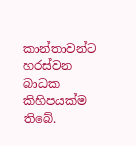කාන්තාවන්ට හරස්වන බාධක කිහිපයක්ම තිබේ.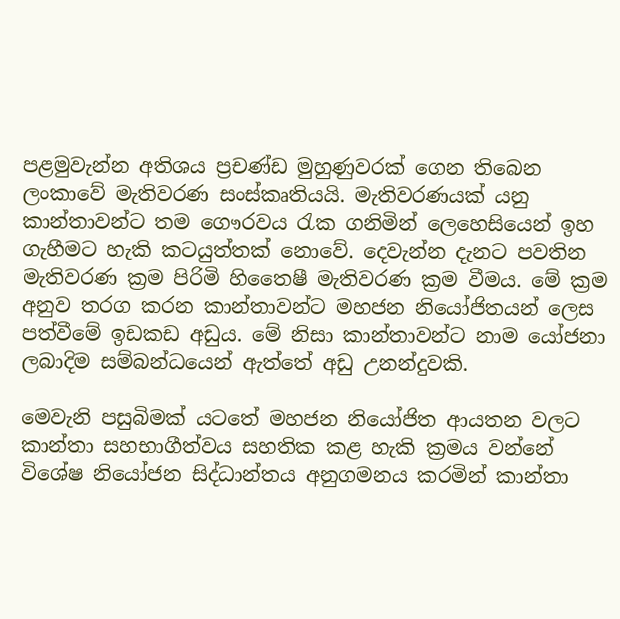පළමුවැන්න අතිශය ප්‍රචණ්ඩ මුහුණුවරක් ගෙන තිබෙන ලංකාවේ මැතිවරණ සංස්කෘතියයි. මැතිවරණයක් යනු කාන්තාවන්ට තම ගෞරවය රැක ගනිමින් ලෙහෙසියෙන් ඉහ ගැහීමට හැකි කටයුත්තක් නොවේ. දෙවැන්න දැනට පවතින මැතිවරණ ක්‍රම පිරිමි හිතෛෂී මැතිවරණ ක්‍රම වීමය. මේ ක්‍රම අනුව තරග කරන කාන්තාවන්ට මහජන නියෝජිතයන් ලෙස පත්වීමේ ඉඩකඩ අඩුය. මේ නිසා කාන්තාවන්ට නාම යෝජනා ලබාදිම සම්බන්ධයෙන් ඇත්තේ අඩු උනන්දුවකි.

මෙවැනි පසුබිමක් යටතේ මහජන නියෝජිත ආයතන වලට කාන්තා සහභාගීත්වය සහතික කළ හැකි ක්‍රමය වන්නේ විශේෂ නියෝජන සිද්ධාන්තය අනුගමනය කරමින් කාන්තා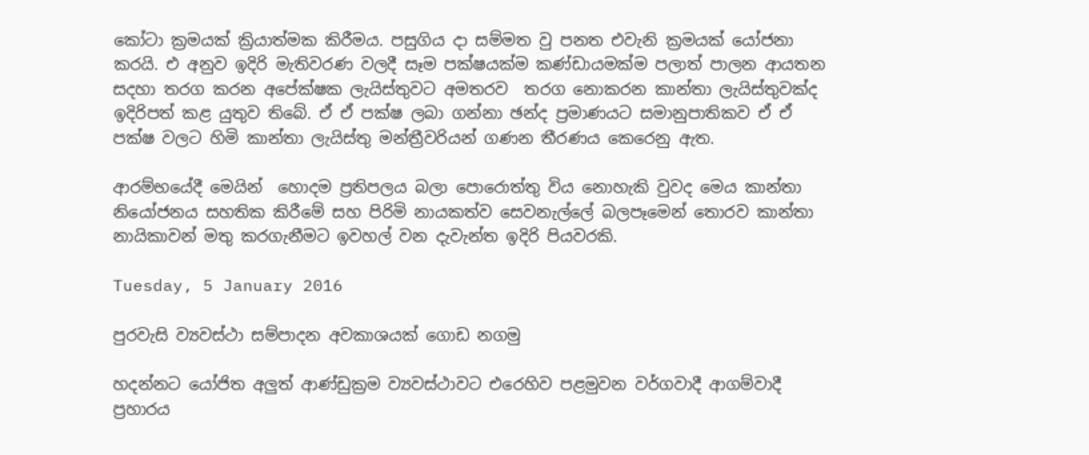කෝටා ක්‍රමයක් ක්‍රියාත්මක කිරීමය. පසුගිය දා සම්මත වු පනත එවැනි ක්‍රමයක් යෝජනා කරයි. එ අනුව ඉදිරි මැතිවරණ වලදී සෑම පක්ෂයක්ම කණ්ඩායමක්ම පලාත් පාලන ආයතන සදහා තරග කරන අපේක්ෂක ලැයිස්තුවට අමතරව  තරග නොකරන කාන්තා ලැයිස්තුවක්ද ඉදිරිපත් කළ යුතුව තිබේ. ඒ ඒ පක්ෂ ලබා ගන්නා ඡන්ද ප්‍රමාණයට සමානුපාතිකව ඒ ඒ පක්ෂ වලට හිමි කාන්තා ලැයිස්තු මන්ත්‍රීවරියන් ගණන තීරණය කෙරෙනු ඇත.

ආරම්භයේදී මෙයින්  හොදම ප්‍රතිපලය බලා පොරොත්තු විය නොහැකි වුවද මෙය කාන්තා නියෝජනය සහතික කිරීමේ සහ පිරිමි නායකත්ව සෙවනැල්ලේ බලපෑමෙන් තොරව කාන්තා නායිකාවන් මතු කරගැනීමට ඉවහල් වන දැවැන්ත ඉදිරි පියවරකි.

Tuesday, 5 January 2016

පුරවැසි ව්‍යවස්ථා සම්පාදන අවකාශයක් ගොඩ නගමු

හදන්නට යෝජිත අලුත් ආණ්ඩුක්‍රම ව්‍යවස්ථාවට එරෙහිව පළමුවන වර්ගවාදී ආගම්වාදී ප්‍රහාරය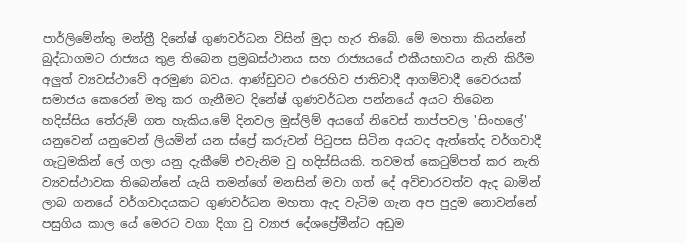පාර්ලිමේන්තු මන්ත්‍රී දිනේෂ් ගුණවර්ධන විසින් මුදා හැර තිබේ. මේ මහතා කියන්නේ බුද්ධාගමට රාජ්‍යය තුළ තිබෙන ප්‍රම්‍රඛස්ථානය සහ රාජ්‍යයයේ එකීයභාවය නැති කිරීම අලුත් ව්‍යවස්ථාවේ අරමුණ බවය. ආණ්ඩුවට එරෙහිව ජාතිවාදී ආගම්වාදී වෛරයක් සමාජය කෙරෙන් මතු කර ගැනීමට දිනේෂ් ගුණවර්ධන පන්නයේ අයට තිබෙන හදිස්සිය තේරුම් ගත හැකිය.මේ දිනවල මුස්ලිම් අයගේ නිවෙස් තාප්පවල 'සිංහලේ' යනුවෙන් යනුවෙන් ලියමින් යන ස්ප්‍රේ කරුවන් පිටුපස සිටින අයටද ඇත්තේද වර්ගවාදී ගැටුමකින් ලේ ගලා යනු දැකීමේ එවැනිම වු හදිස්සියකි. තවමත් කෙටුම්පත් කර නැති ව්‍යවස්ථාවක තිබෙන්නේ යැයි තමන්ගේ මනසින් මවා ගත් දේ අවිචාරවත්ව ඇද බාමින් ලාබ ගනයේ වර්ගවාද‍‍‍‍‍‍‍‍‍‍‍‍‍‍‍‍‍‍යකට ගුණවර්ධන මහතා ඇද වැටිම ගැන අප පුදුම නොවන්නේ පසුගිය කාල යේ මෙරට වගා දිගා වු ව්‍යාජ දේශප්‍රේමීන්ට අඩුම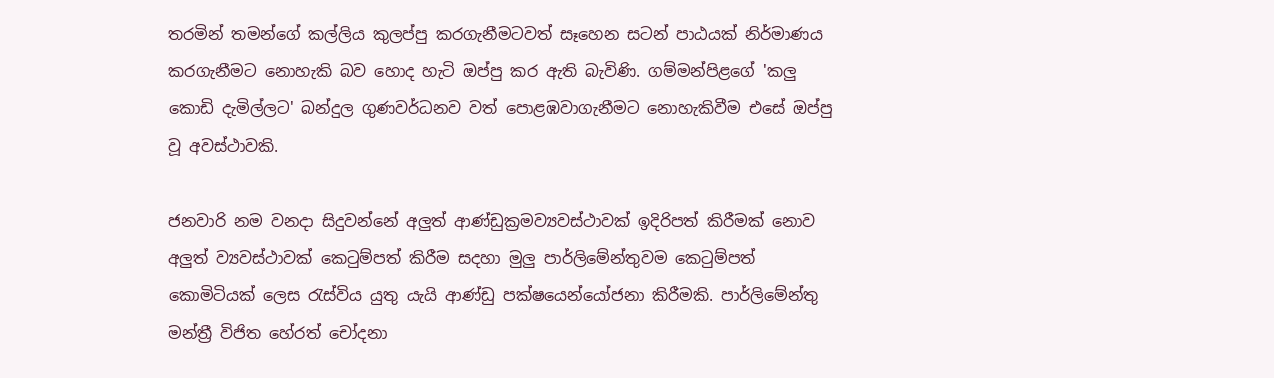තරමින් තමන්ගේ කල්ලිය කුලප්පු කරගැනීමටවත් සෑහෙන සටන් පාඨයක් නිර්මාණය කරගැනීමට නොහැකි බව හොද හැටි ඔප්පු කර ඇති බැවිණි. ගම්මන්පිළගේ 'කලු කොඩි දැමිල්ලට' බන්දුල ගු‍‍‍‍‍‍‍ණවර්ධනව වත් පොළඹවාගැනීමට නොහැකිවීම එසේ ඔප්පු වූ අවස්ථාවකි.

ජනවාරි නම වනදා සිදුවන්නේ අලුත් ආණ්ඩුක්‍රමව්‍යවස්ථාවක් ඉදිරිපත් කිරීමක් නොව අලුත් ව්‍යවස්ථාවක් කෙටුම්පත් කිරීම සදහා මුලු පාර්ලිමේන්තුවම කෙටුම්පත් කොමිටියක් ලෙස රැස්විය යුතු යැයි ආණ්ඩු පක්ෂයෙන්යෝජනා කිරීමකි. පාර්ලිමේන්තු මන්ත්‍රී විජිත හේරත් චෝදනා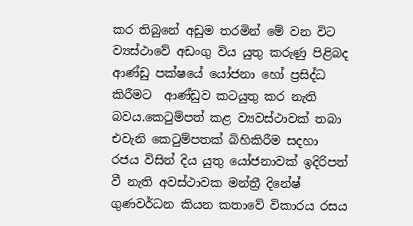කර තිබුනේ අඩුම තරමින් මේ වන විට ව්‍යස්ථාවේ අඩංගු විය යුතු කරුණු පිළිබද ආණ්ඩු පක්ෂයේ යෝජනා හෝ ප්‍රසිද්ධ කිරීමට  ආණ්ඩුව කටයුතු කර නැති බවය.කෙටුම්පත් කළ ව්‍යවස්ථාවක් තබා එවැනි කෙටුම්පතක් බිහිකිරීම සදහා රජය විසින් දිය යුතු යෝජනාවක් ඉදිරිපත් වී නැති අවස්ථාවක මන්ත්‍රී දිනේෂ් ගුණවර්ධන කියන කතාවේ විකාරය රසය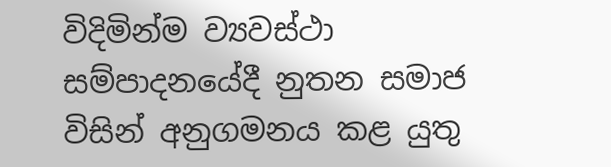විදිමින්ම ව්‍යවස්ථා සම්පාදනයේදී නුතන සමාජ විසින් අනුගමනය කළ යුතු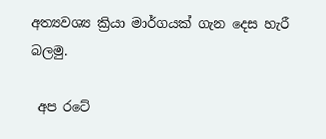අත්‍යවශ්‍ය ක්‍රියා මාර්ගයක් ගැන දෙස හැරී බලමු.

 අප රටේ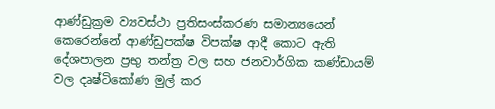ආණ්ඩුක්‍රම ව්‍යවස්ථා ප්‍රතිසංස්කරණ සමාන්‍යයෙන් කෙරෙන්නේ ආණ්ඩුපක්ෂ විපක්ෂ ආදී කොට ඇති දේශපාලන ප්‍රභු තන්ත්‍ර වල සහ ජනවාර්ගික කණ්ඩායම් වල දෘෂ්ටිකෝණ මුල් කර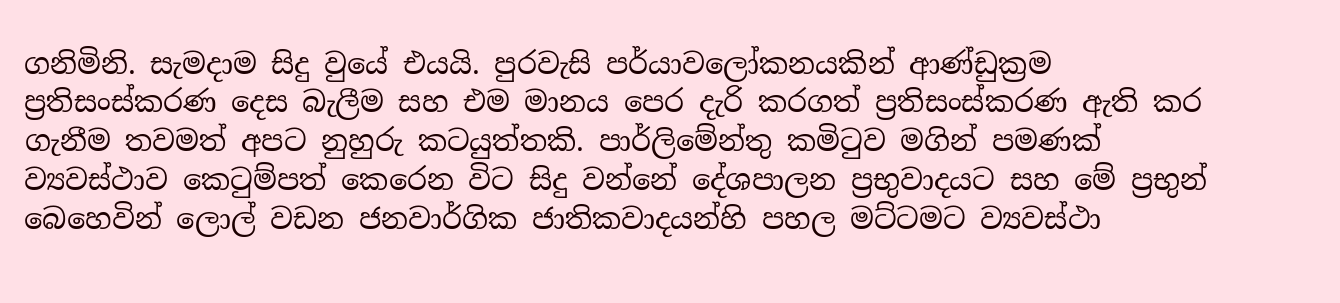ගනිමිනි. සැමදාම සිදු වුයේ එයයි. පුරවැසි පර්යාවලෝකනයකින් ආණ්ඩුක්‍රම ප්‍රතිසංස්කරණ දෙස බැලීම සහ එම මානය පෙර දැරි කරගත් ප්‍රතිසංස්කරණ ඇති කර ගැනීම තවමත් අපට නුහුරු කටයුත්තකි. පාර්ලිමේන්තු කමිටුව මගින් පමණක් ව්‍යවස්ථාව කෙටුම්පත් කෙරෙන විට සිදු වන්නේ දේශපාලන ප්‍රභුවාදයට සහ මේ ප්‍රභුන් බෙහෙවින් ලොල් වඩන ජනවාර්ගික ජාතිකවාදයන්හි පහල මට්ටමට ව්‍යවස්ථා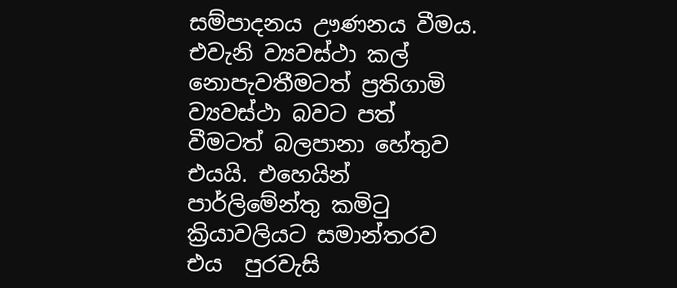සම්පාදනය ඌණනය වීමය. එවැනි ව්‍යවස්ථා කල් නොපැවතීමටත් ප්‍රතිගාමි ව්‍යවස්ථා බවට පත් වීමටත් බලපානා හේතුව එයයි. එහෙයින් පාර්ලිමේන්තු කමිටු ක්‍රියාවලියට සමාන්තරව එය  පුරවැසි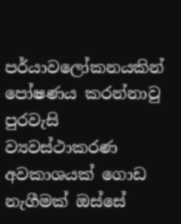පර්යාවලෝකනයකින් පෝ‍ෂණය කරන්නාවු පුරවැසි ව්‍යවස්ථාකරණ අවකාශයක් ගොඩ නැගීමක් ඔස්සේ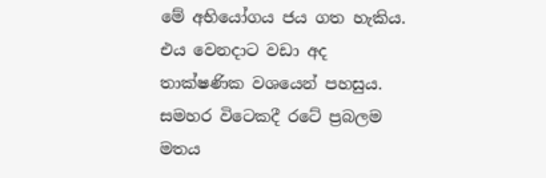මේ අභියෝගය ජය ගත හැකිය.  එය වෙනදාට වඩා අද තාක්ෂණික වශයෙන් පහසුය. සමහර විටෙකදී රටේ ප්‍රබලම මතය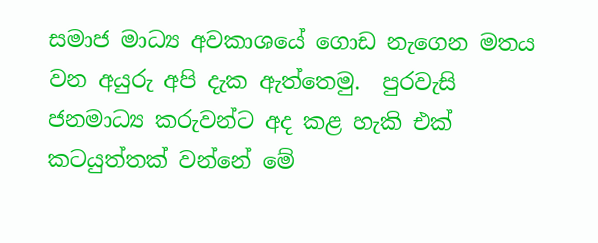සමාජ මාධ්‍ය අවකාශයේ ගොඩ නැගෙන මතය වන අයුරු අපි දැක ඇත්තෙමු.  පුරවැසි ජනමාධ්‍ය කරුවන්ට අද කළ හැකි එක් කටයුත්තක් වන්නේ මේ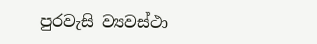පුරවැසි ව්‍යවස්ථා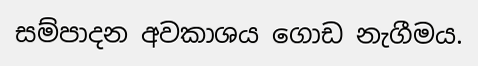සම්පාදන අවකාශය ගොඩ නැගීමය.